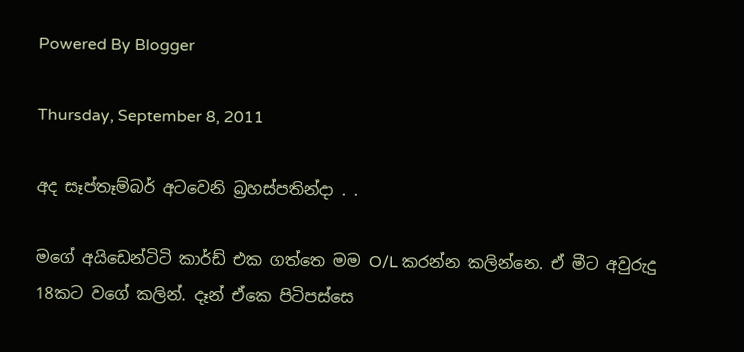Powered By Blogger

Thursday, September 8, 2011

අද සෑප්තෑම්බර් අටවෙනි බ්‍රහස්පතින්දා . .

මගේ අයිඩෙන්ටිටි කාර්ඩ් එක ගත්තෙ මම O/L කරන්න කලින්නෙ. ඒ මීට අවුරුදු 18කට වගේ කලින්. දෑන් ඒකෙ පිටිපස්සෙ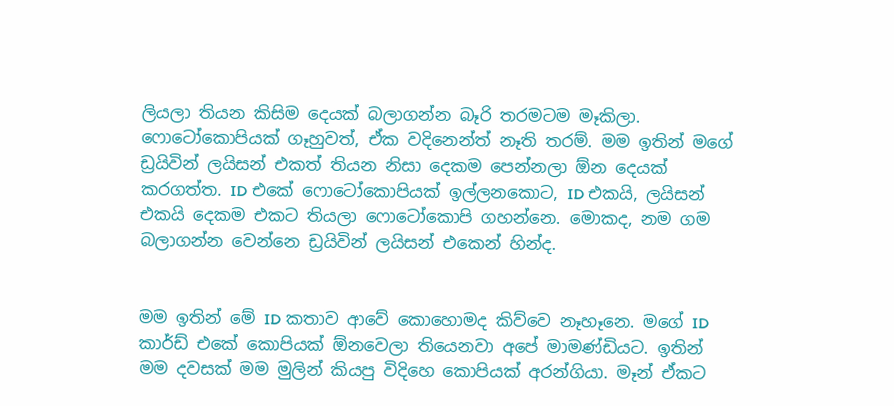ලියලා තියන කිසිම දෙයක් බලාගන්න බෑරි තරමටම මෑකිලා. ෆොටෝකොපියක් ගෑහුවත්, ඒක වදිනෙන්ත් නෑති තරම්. මම ඉතින් මගේ ඩ්‍රයිවින් ලයිසන් එකත් තියන නිසා දෙකම පෙන්නලා ඕන දෙයක් කරගත්ත. ID එකේ ෆොටෝකොපියක් ඉල්ලනකොට, ID එකයි, ලයිසන් එකයි දෙකම එකට තියලා ෆොටෝකොපි ගහන්නෙ. මොකද, නම ගම බලාගන්න වෙන්නෙ ඩ්‍රයිවින් ලයිසන් එකෙන් හින්ද.


මම ඉතින් මේ ID කතාව ආවේ කොහොමද කිව්වෙ නෑහෑනෙ. මගේ ID කාර්ඩ් එකේ කොපියක් ඕනවෙලා තියෙනවා අපේ මාමණ්ඩියට. ඉතින් මම දවසක් මම මුලින් කියපු විදිහෙ කොපියක් අරන්ගියා. මෑන් ඒකට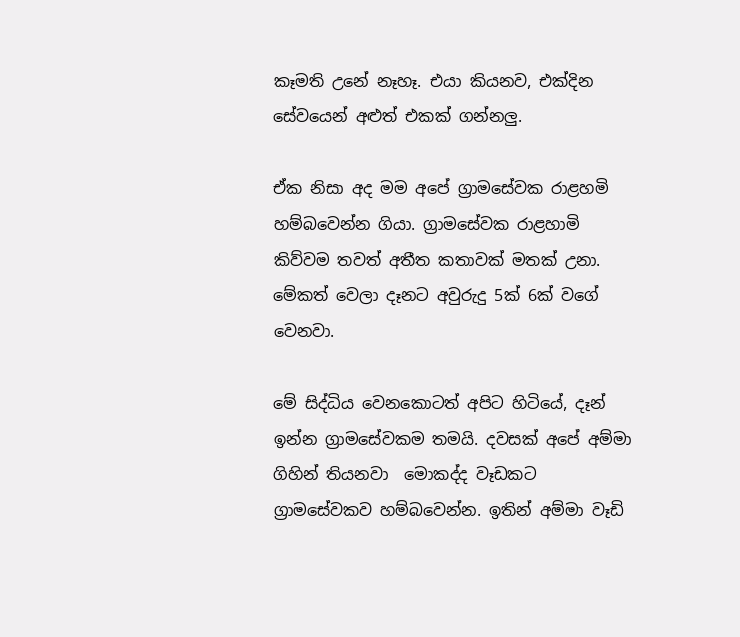කෑමති උනේ නෑහෑ. එයා කියනව, එක්දින සේවයෙන් අළුත් එකක් ගන්නලු.

ඒක නිසා අද මම අපේ ග්‍රාමසේවක රාළහමි හම්බවෙන්න ගියා. ග්‍රාමසේවක රාළහාමි කිව්වම තවත් අතීත කතාවක් මතක් උනා. මේකත් වෙලා දෑනට අවුරුදු 5ක් 6ක් වගේ වෙනවා.

මේ සිද්ධිය වෙනකොටත් අපිට හිටියේ, දෑන් ඉන්න ග්‍රාමසේවකම තමයි. දවසක් අපේ අම්මා ගිහින් තියනවා  මොකද්ද වෑඩකට ග්‍රාමසේවකව හම්බවෙන්න. ඉතින් අම්මා වෑඩි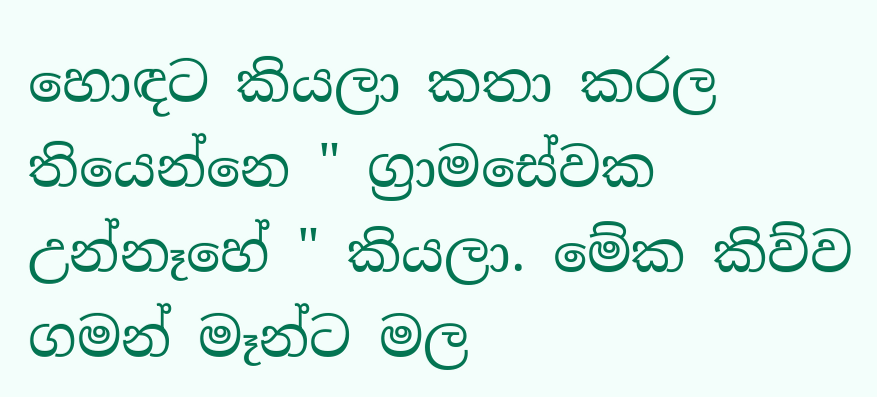හොඳට කියලා කතා කරල තියෙන්නෙ " ග්‍රාමසේවක උන්නෑහේ " කියලා. මේක කිව්ව ගමන් මෑන්ට මල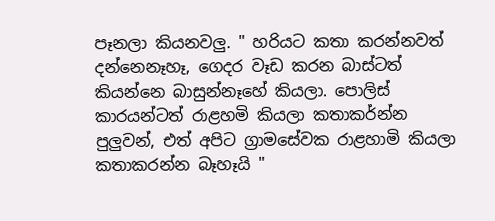පෑනලා කියනවලු. " හරියට කතා කරන්නවත් දන්නෙනෑහෑ, ගෙදර වෑඩ කරන බාස්ටත් කියන්නෙ බාසුන්නෑහේ කියලා. පොලිස් කාරයන්ටත් රාළහමි කියලා කතාකර්න්න පුලුවන්, එත් අපිට ග්‍රාමසේවක රාළහාමි කියලා කතාකරන්න බෑහෑයි "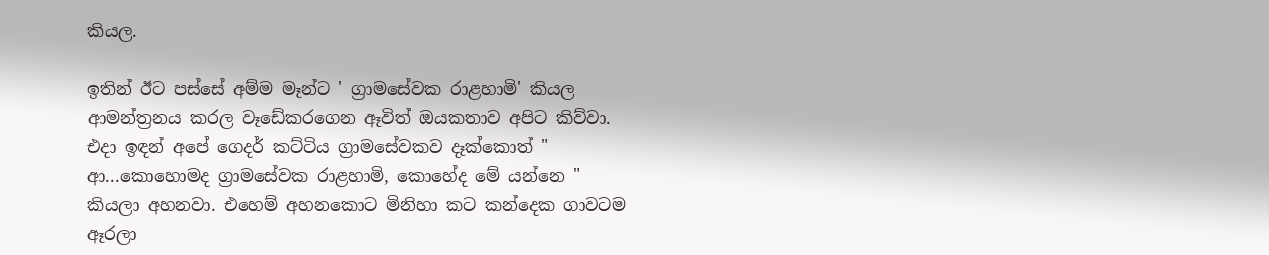කියල.

ඉතින් ඊට පස්සේ අම්ම මෑන්ට ' ග්‍රාමසේවක රාළහාමි' කියල ආමන්ත්‍රනය කරල වෑඩේකරගෙන ඈවිත් ඔයකතාව අපිට කිව්වා. එදා ඉඳන් අපේ ගෙදර් කට්ටිය ග්‍රාමසේවකව දෑක්කොත් " ආ...කොහොමද ග්‍රාමසේවක රාළහාමි, කොහේද මේ යන්නෙ " කියලා අහනවා. එහෙම් අහනකොට මිනිහා කට කන්දෙක ගාවටම ඈරලා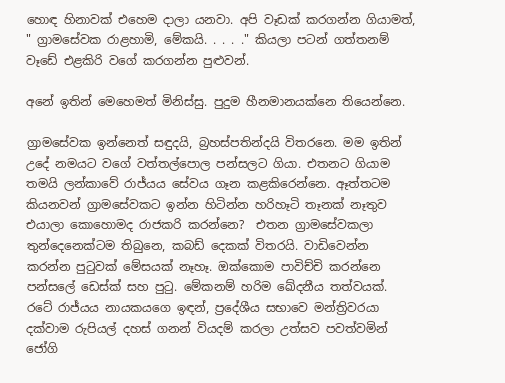හොඳ හිනාවක් එහෙම දාලා යනවා. අපි වෑඩක් කරගන්න ගියාමත්, " ග්‍රාමසේවක රාළහාමි, මේකයි. . . . ." කියලා පටන් ගත්තනම් වෑඩේ එළකිරි වගේ කරගන්න පුළුවන්.

අනේ ඉතින් මෙහෙමත් මිනිස්සු. පුදුම හීනමානයක්නෙ තියෙන්නෙ.

ග්‍රාමසේවක ඉන්නෙත් සඳුදයි, බ්‍රහස්පතින්දයි විතරනෙ. මම ඉතින් උදේ නමයට වගේ වත්තල්පොල පන්සලට ගියා. එතනට ගියාම තමයි ලන්කාවේ රාජ්යය සේවය ගෑන කළකිරෙන්නෙ. ඈත්තටම කියනවන් ග්‍රාමසේවකට ඉන්න හිටින්න හරිහෑටි තෑනක් නෑතුව එයාලා කොහොමද රාජකරි කරන්නෙ?  එතන ග්‍රාමසේවකලා තුන්දෙනෙක්ටම තිබුනෙ, කබඩ් දෙකක් විතරයි. වාඩිවෙන්න කරන්න පුටුවක් මේසයක් නෑහෑ. ඔක්කොම පාවිච්චි කරන්නෙ පන්සලේ ඩෙස්ක් සහ පුටු. මේකනම් හරිම ඛේදනීය තත්වයක්. රටේ රාජ්යය නායකයගෙ ඉඳන්, ප්‍රදේශීය සභාවෙ මන්ත්‍රිවරයා දක්වාම රුපියල් දහස් ගනන් වියදම් කරලා උත්සව පවත්වමින් ජෝගි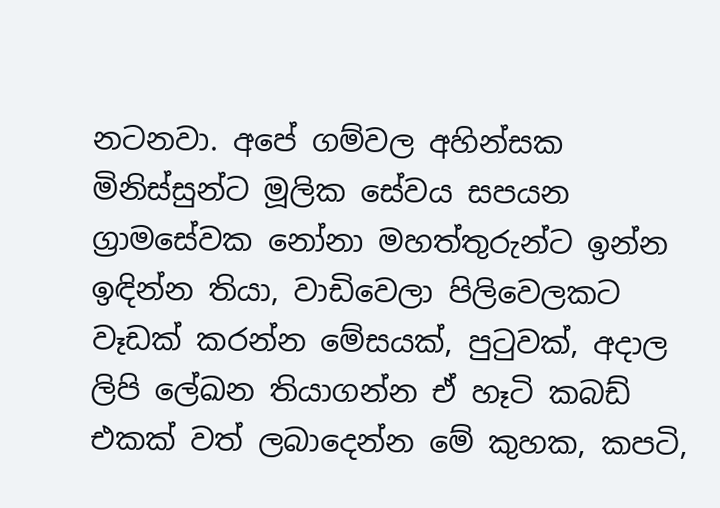නටනවා. අපේ ගම්වල අහින්සක මිනිස්සුන්ට මූලික සේවය සපයන ග්‍රාමසේවක නෝනා මහත්තුරුන්ට ඉන්න ඉඳින්න තියා, වාඩිවෙලා පිලිවෙලකට වෑඩක් කරන්න මේසයක්, පුටුවක්, අදාල ලිපි ලේඛන තියාගන්න ඒ හෑටි කබඩ් එකක් වත් ලබාදෙන්න මේ කුහක, කපටි,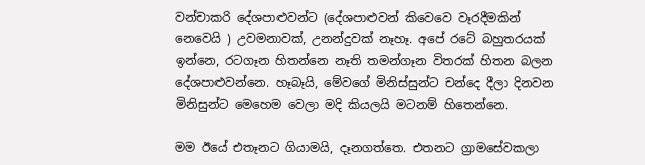වන්චාකරි දේශපාළුවන්ට (දේශපාළුවන් කිවෙවෙ වෑරදීමකින් නෙවෙයි ) උවමනාවක්, උනන්දුවක් නෑහෑ. අපේ රටේ බහුතරයක් ඉන්නෙ, රටගෑන හිතන්නෙ නෑති තමන්ගෑන විතරක් හිතන බලන දේශපාළුවන්නෙ. හෑබෑයි, මේවගේ මිනිස්සුන්ට චන්දෙ දීලා දිනවන මිනිසුන්ට මෙහෙම වෙලා මදි කියලයි මටනම් හිතෙන්නෙ.

මම ඊයේ එතෑනට ගියාමයි, දෑනගත්තෙ. එතනට ග්‍රාමසේවකලා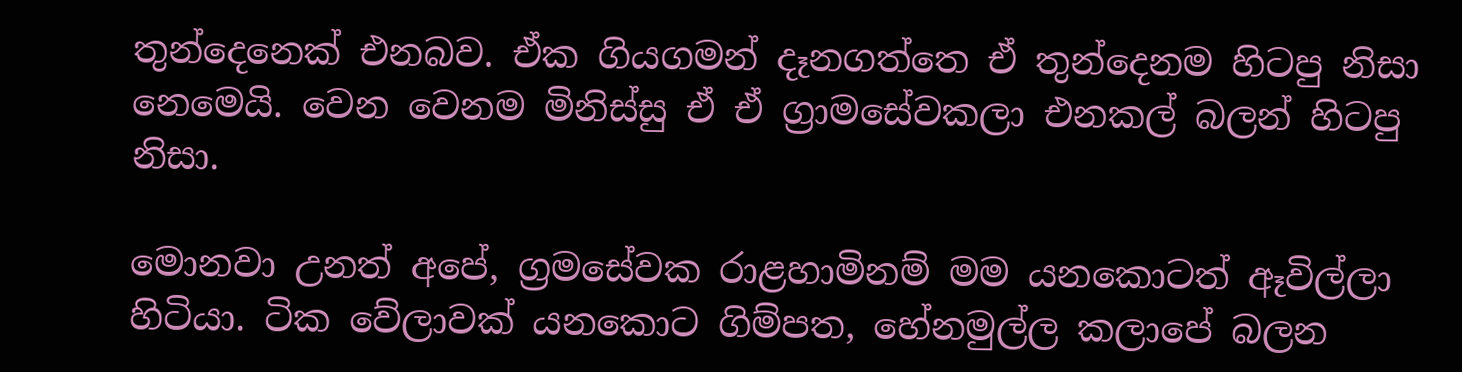තුන්දෙනෙක් එනබව. ඒක ගියගමන් දෑනගත්තෙ ඒ තුන්දෙනම හිටපු නිසා නෙමෙයි. වෙන වෙනම මිනිස්සු ඒ ඒ ග්‍රාමසේවකලා එනකල් බලන් හිටපු නිසා.

මොනවා උනත් අපේ, ග්‍රමසේවක රාළහාමිනම් මම යනකොටත් ඈවිල්ලා හිටියා. ටික වේලාවක් යනකොට ගිම්පත, හේනමුල්ල කලාපේ බලන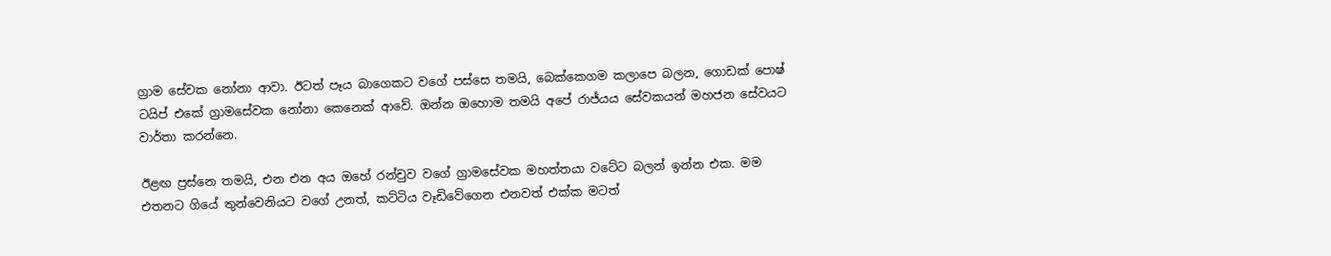ග්‍රාම සේවක නෝනා ආවා. ඊටත් පෑය බාගෙකට වගේ පස්සෙ තමයි, බෙක්කෙගම කලාපෙ බලන, ගොඩක් පොෂ් ටයිප් එකේ ග්‍රාමසේවක නෝනා කෙනෙක් ආවේ. ඔන්න ඔහොම තමයි අපේ රාජ්යය සේවකයන් මහජන සේවයට වාර්තා කරන්නෙ.

ඊළඟ ප්‍රස්නෙ තමයි, එන එන අය ඔහේ රන්චුව වගේ ග්‍රාමසේවක මහත්තයා වටේට බලන් ඉන්න එක. මම එතනට ගියේ තුන්වෙනියට වගේ උනත්, කට්ටිය වෑඩිවේගෙන එනවත් එක්ක මටත්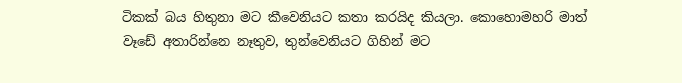ටිකක් බය හිතුනා මට කීවෙනියට කතා කරයිද කියලා. කොහොමහරි මාත් වෑඩේ අතාරින්නෙ නෑතුව, තුන්වෙනියට ගිහින් මට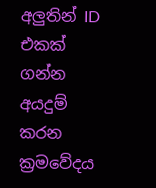අලුතින් ID එකක් ගන්න අයදුම් කරන ක්‍රමවේදය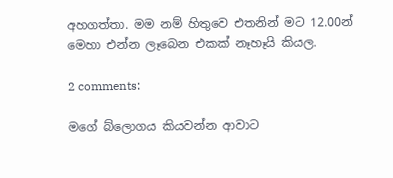අහගත්තා. මම නම් හිතුවෙ එතනින් මට 12.00න් මෙහා එන්න ලෑබෙන එකක් නෑහෑයි කියල.

2 comments:

මගේ බ්ලොගය කියවන්න ආවාට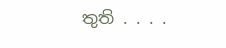තුති . . . .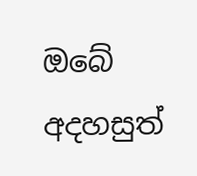ඔබේ අදහසුත්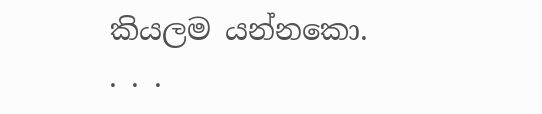කියලම යන්නකො. . . .